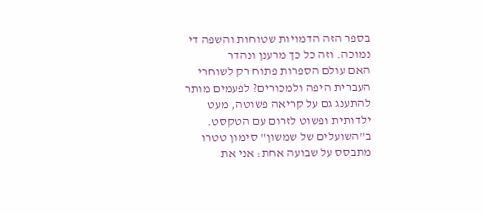בספר הזה הדמויות שטוחות והשפה די נמוכה. וזה כל כך מרענן ונהדר
האם עולם הספרות פתוח רק לשוחרי העברית היפה ולמכורים? לפעמים מותר להתענג גם על קריאה פשוטה, מעט ילדותית ופשוט לזרום עם הטקסט. ב"השועלים של שמשון" סימון טטרו מתבסס על שבועה אחת: אני את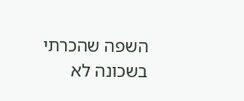השפה שהכרתי בשכונה לא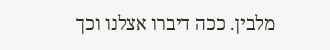מלבין. ככה דיברו אצלנו וכך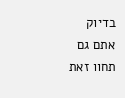בדיוק אתם גם תחוו זאת